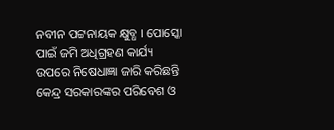ନବୀନ ପଟ୍ଟନାୟକ କ୍ଷୁବ୍ଧ । ପୋସ୍କୋ ପାଇଁ ଜମି ଅଧିଗ୍ରହଣ କାର୍ଯ୍ୟ ଉପରେ ନିଷେଧାଜ୍ଞା ଜାରି କରିଛନ୍ତି କେନ୍ଦ୍ର ସରକାରଙ୍କର ପରିବେଶ ଓ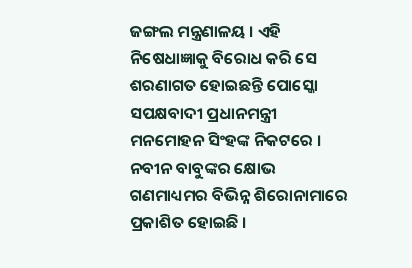ଜଙ୍ଗଲ ମନ୍ତ୍ରଣାଳୟ । ଏହି ନିଷେଧାଜ୍ଞାକୁ ବିରୋଧ କରି ସେ ଶରଣାଗତ ହୋଇଛନ୍ତି ପୋସ୍କୋ ସପକ୍ଷବାଦୀ ପ୍ରଧାନମନ୍ତ୍ରୀ ମନମୋହନ ସିଂହଙ୍କ ନିକଟରେ । ନବୀନ ବାବୁଙ୍କର କ୍ଷୋଭ ଗଣମାଧ୍ୟମର ବିଭିନ୍ନ ଶିରୋନାମାରେ ପ୍ରକାଶିତ ହୋଇଛି ।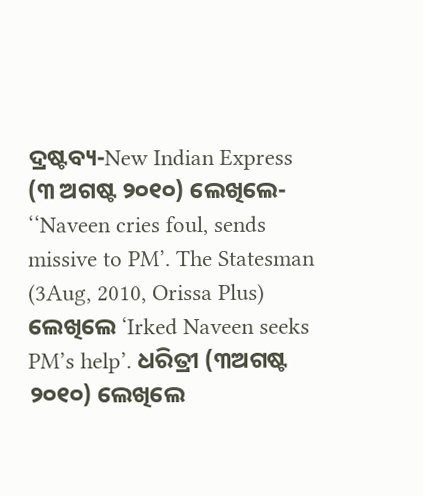ଦ୍ରଷ୍ଟବ୍ୟ-New Indian Express (୩ ଅଗଷ୍ଟ ୨୦୧୦) ଲେଖିଲେ- ‘‘Naveen cries foul, sends missive to PM’. The Statesman (3Aug, 2010, Orissa Plus) ଲେଖିଲେ ‘Irked Naveen seeks PM’s help’. ଧରିତ୍ରୀ (୩ଅଗଷ୍ଟ ୨୦୧୦) ଲେଖିଲେ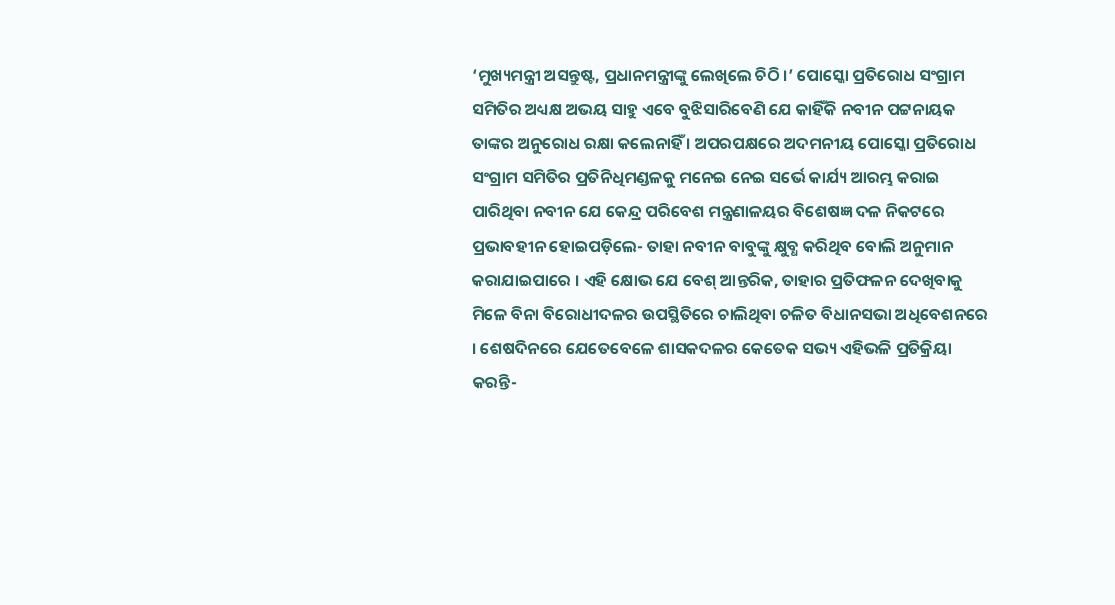‘ମୁଖ୍ୟମନ୍ତ୍ରୀ ଅସନ୍ତୁଷ୍ଟ, ପ୍ରଧାନମନ୍ତ୍ରୀଙ୍କୁ ଲେଖିଲେ ଚିଠି ।’ ପୋସ୍କୋ ପ୍ରତିରୋଧ ସଂଗ୍ରାମ ସମିତିର ଅଧ୍ୟକ୍ଷ ଅଭୟ ସାହୁ ଏବେ ବୁଝିସାରିବେଣି ଯେ କାହିଁକି ନବୀନ ପଟ୍ଟନାୟକ ତାଙ୍କର ଅନୁରୋଧ ରକ୍ଷା କଲେନାହିଁ । ଅପରପକ୍ଷରେ ଅଦମନୀୟ ପୋସ୍କୋ ପ୍ରତିରୋଧ ସଂଗ୍ରାମ ସମିତିର ପ୍ରତିନିଧିମଣ୍ଡଳକୁ ମନେଇ ନେଇ ସର୍ଭେ କାର୍ଯ୍ୟ ଆରମ୍ଭ କରାଇ ପାରିଥିବା ନବୀନ ଯେ କେନ୍ଦ୍ର ପରିବେଶ ମନ୍ତ୍ରଣାଳୟର ବିଶେଷଜ୍ଞ ଦଳ ନିକଟରେ ପ୍ରଭାବହୀନ ହୋଇପଡ଼ିଲେ- ତାହା ନବୀନ ବାବୁଙ୍କୁ କ୍ଷୁବ୍ଧ କରିଥିବ ବୋଲି ଅନୁମାନ କରାଯାଇପାରେ । ଏହି କ୍ଷୋଭ ଯେ ବେଶ୍ ଆନ୍ତରିକ, ତାହାର ପ୍ରତିଫଳନ ଦେଖିବାକୁ ମିଳେ ବିନା ବିରୋଧୀଦଳର ଉପସ୍ଥିତିରେ ଚାଲିଥିବା ଚଳିତ ବିଧାନସଭା ଅଧିବେଶନରେ । ଶେଷଦିନରେ ଯେତେବେଳେ ଶାସକଦଳର କେତେକ ସଭ୍ୟ ଏହିଭଳି ପ୍ରତିକ୍ରିୟା କରନ୍ତି-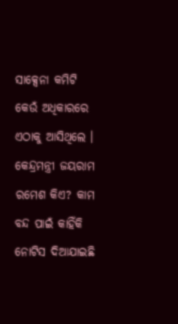ସାକ୍ସେନା କମିଟି କେଉଁ ଅଧିକାରରେ ଏଠାକୁ ଆସିଥିଲେ । କେନ୍ଦ୍ରମନ୍ତ୍ରୀ ଜୟରାମ ରମେଶ କିଏ? କାମ ବନ୍ଦ ପାଇଁ କାହିଁକି ନୋଟିସ ଦିଆଯାଇଛି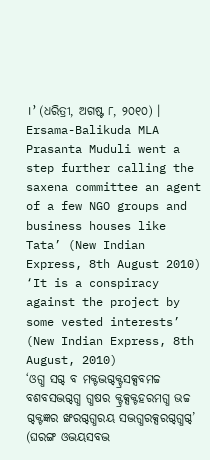।’ (ଧରିତ୍ରୀ, ଅଗଷ୍ଟ ୮, ୨୦୧୦) ।
Ersama-Balikuda MLA Prasanta Muduli went a step further calling the saxena committee an agent of a few NGO groups and business houses like Tata’ (New Indian Express, 8th August 2010)
‘It is a conspiracy against the project by some vested interests’ (New Indian Express, 8th August, 2010)
‘ଓଗ୍ଧ ସଗ୍ଦ ବ ମକ୍ଟଦ୍ଭଗ୍ଦକ୍ଟ୍ରସକ୍ସବମଚ୍ଚ ବଶବସଦ୍ଭଗ୍ଦଗ୍ଧ ଗ୍ଧଷର କ୍ଟ୍ରକ୍ସକ୍ଟହରମଗ୍ଧ ଭଚ୍ଚ ଗ୍ଦକ୍ଟଜ୍ଞର ଙ୍ଖରଗ୍ଦଗ୍ଧରୟ ସଦ୍ଭଗ୍ଧରକ୍ସରଗ୍ଦଗ୍ଧଗ୍ଦ’ (ଘରଙ୍ଗ ଓଦ୍ଭୟସବଦ୍ଭ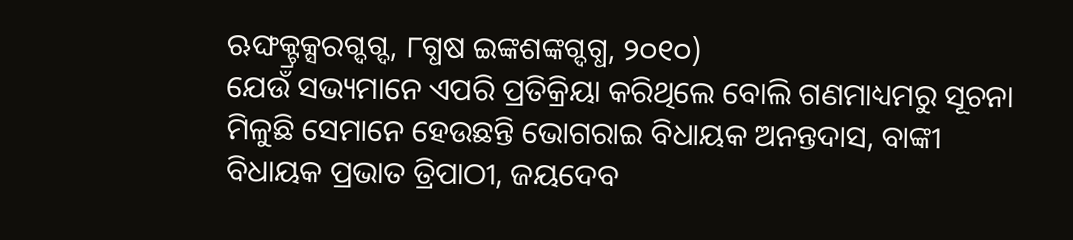ଋଙ୍ଘକ୍ଟ୍ରକ୍ସରଗ୍ଦଗ୍ଦ, ୮ଗ୍ଧଷ ଇଙ୍କଶଙ୍କଗ୍ଦଗ୍ଧ, ୨୦୧୦)
ଯେଉଁ ସଭ୍ୟମାନେ ଏପରି ପ୍ରତିକ୍ରିୟା କରିଥିଲେ ବୋଲି ଗଣମାଧ୍ୟମରୁ ସୂଚନା ମିଳୁଛି ସେମାନେ ହେଉଛନ୍ତି ଭୋଗରାଇ ବିଧାୟକ ଅନନ୍ତଦାସ, ବାଙ୍କୀ ବିଧାୟକ ପ୍ରଭାତ ତ୍ରିପାଠୀ, ଜୟଦେବ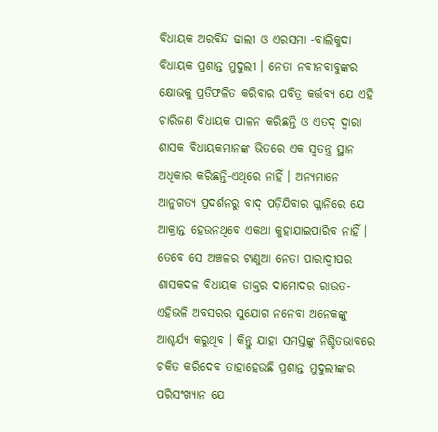ବିଧାୟକ ଅରବିନ୍ଦ ଢାଲୀ ଓ ଏରସମା -ବାଲିକୁଦା ବିଧାୟକ ପ୍ରଶାନ୍ତ ମୁଦୁଲୀ । ନେତା ନବୀନବାବୁଙ୍କର କ୍ଷୋଭକୁ ପ୍ରତିଫଳିତ କରିବାର ପବିତ୍ର କର୍ତ୍ତବ୍ୟ ଯେ ଏହି ଚାରିଜଣ ବିଧାୟକ ପାଳନ କରିଛନ୍ତି ଓ ଏତଦ୍ ଦ୍ୱାରା ଶାସକ ବିଧାୟକମାନଙ୍କ ଭିତରେ ଏକ ସ୍ୱତନ୍ତ୍ର ସ୍ଥାନ ଅଧିକାର କରିଛନ୍ତି-ଏଥିରେ ନାହିଁ । ଅନ୍ୟମାନେ ଆନୁଗତ୍ୟ ପ୍ରଦର୍ଶନରୁ ବାଦ୍ ପଡ଼ିଯିବାର ଗ୍ଳାନିରେ ଯେ ଆକ୍ରାନ୍ତ ହେଉନଥିବେ ଏକଥା କୁହାଯାଇପାରିବ ନାହିଁ । ତେବେ ସେ ଅଞ୍ଚଳର ଟାଣୁଆ ନେତା ପାରାଦ୍ୱୀପର ଶାସକଦଳ ବିଧାୟକ ଡାକ୍ତର ଦାମୋଦର ରାଉତ-ଏହିଭଳି ଅବସରର ସୁଯୋଗ ନନେବା ଅନେକଙ୍କୁ ଆଶ୍ଚର୍ଯ୍ୟ କରୁଥିବ । କିନ୍ତୁ ଯାହା ସମସ୍ତଙ୍କୁ ନିଶ୍ଚିତଭାବରେ ଚକିତ କରିଦେବ ତାହାହେଉଛି ପ୍ରଶାନ୍ତ ମୁଦୁଲୀଙ୍କର ପରିସଂଖ୍ୟାନ ଯେ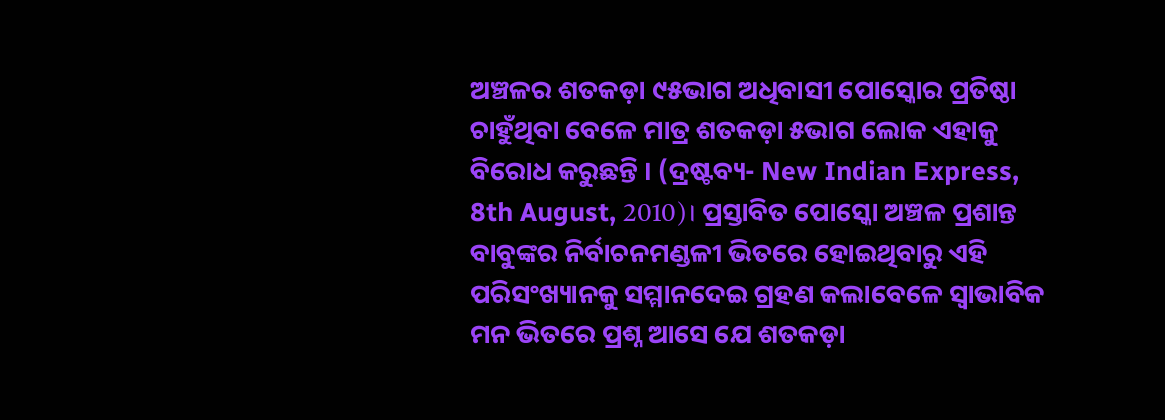ଅଞ୍ଚଳର ଶତକଡ଼ା ୯୫ଭାଗ ଅଧିବାସୀ ପୋସ୍କୋର ପ୍ରତିଷ୍ଠା ଚାହୁଁଥିବା ବେଳେ ମାତ୍ର ଶତକଡ଼ା ୫ଭାଗ ଲୋକ ଏହାକୁ ବିରୋଧ କରୁଛନ୍ତି । (ଦ୍ରଷ୍ଟବ୍ୟ- New Indian Express, 8th August, 2010)। ପ୍ରସ୍ତାବିତ ପୋସ୍କୋ ଅଞ୍ଚଳ ପ୍ରଶାନ୍ତ ବାବୁଙ୍କର ନିର୍ବାଚନମଣ୍ଡଳୀ ଭିତରେ ହୋଇଥିବାରୁ ଏହି ପରିସଂଖ୍ୟାନକୁ ସମ୍ମାନଦେଇ ଗ୍ରହଣ କଲାବେଳେ ସ୍ୱାଭାବିକ ମନ ଭିତରେ ପ୍ରଶ୍ନ ଆସେ ଯେ ଶତକଡ଼ା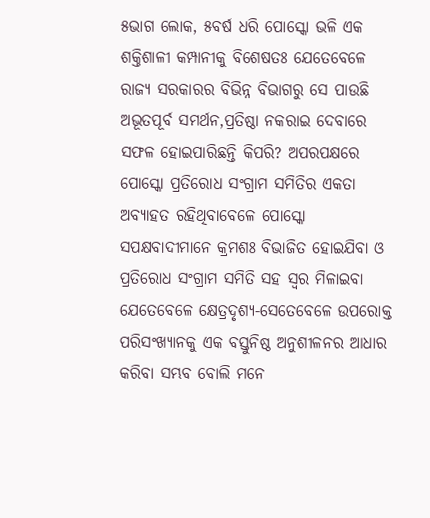୫ଭାଗ ଲୋକ, ୫ବର୍ଷ ଧରି ପୋସ୍କୋ ଭଳି ଏକ ଶକ୍ତିଶାଳୀ କମ୍ପାନୀକୁ ବିଶେଷତଃ ଯେତେବେଳେ ରାଜ୍ୟ ସରକାରର ବିଭିନ୍ନ ବିଭାଗରୁ ସେ ପାଉଛି ଅଭୂତପୂର୍ବ ସମର୍ଥନ,ପ୍ରତିଷ୍ଠା ନକରାଇ ଦେବାରେ ସଫଳ ହୋଇପାରିଛନ୍ତି କିପରି? ଅପରପକ୍ଷରେ ପୋସ୍କୋ ପ୍ରତିରୋଧ ସଂଗ୍ରାମ ସମିତିର ଏକତା ଅବ୍ୟାହତ ରହିଥିବାବେଳେ ପୋସ୍କୋ ସପକ୍ଷବାଦୀମାନେ କ୍ରମଶଃ ବିଭାଜିତ ହୋଇଯିବା ଓ ପ୍ରତିରୋଧ ସଂଗ୍ରାମ ସମିତି ସହ ସ୍ୱର ମିଳାଇବା ଯେତେବେଳେ କ୍ଷେତ୍ରଦୃଶ୍ୟ-ସେତେବେଳେ ଉପରୋକ୍ତ ପରିସଂଖ୍ୟାନକୁ ଏକ ବସ୍ତୁନିଷ୍ଠ ଅନୁଶୀଳନର ଆଧାର କରିବା ସମ୍ଭବ ବୋଲି ମନେ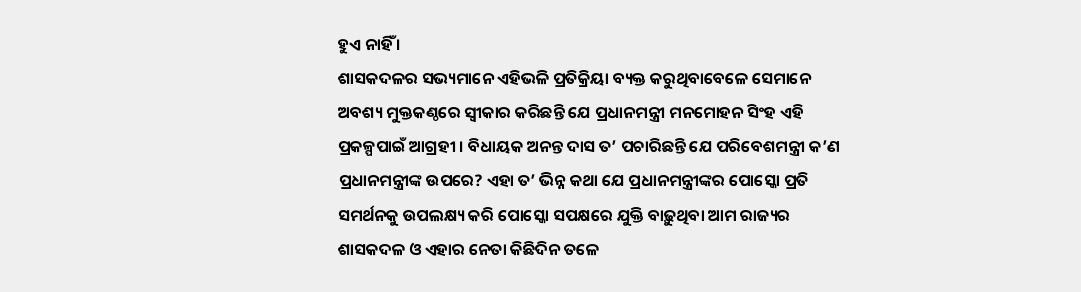ହୁଏ ନାହିଁ ।
ଶାସକଦଳର ସଭ୍ୟମାନେ ଏହିଭଳି ପ୍ରତିକ୍ରିୟା ବ୍ୟକ୍ତ କରୁଥିବାବେଳେ ସେମାନେ ଅବଶ୍ୟ ମୁକ୍ତକଣ୍ଠରେ ସ୍ୱୀକାର କରିଛନ୍ତି ଯେ ପ୍ରଧାନମନ୍ତ୍ରୀ ମନମୋହନ ସିଂହ ଏହି ପ୍ରକଳ୍ପପାଇଁ ଆଗ୍ରହୀ । ବିଧାୟକ ଅନନ୍ତ ଦାସ ତ’ ପଚାରିଛନ୍ତି ଯେ ପରିବେଶମନ୍ତ୍ରୀ କ’ଣ ପ୍ରଧାନମନ୍ତ୍ରୀଙ୍କ ଉପରେ? ଏହା ତ’ ଭିନ୍ନ କଥା ଯେ ପ୍ରଧାନମନ୍ତ୍ରୀଙ୍କର ପୋସ୍କୋ ପ୍ରତି ସମର୍ଥନକୁ ଉପଲକ୍ଷ୍ୟ କରି ପୋସ୍କୋ ସପକ୍ଷରେ ଯୁକ୍ତି ବାଢ଼ୁଥିବା ଆମ ରାଜ୍ୟର ଶାସକଦଳ ଓ ଏହାର ନେତା କିଛିଦିନ ତଳେ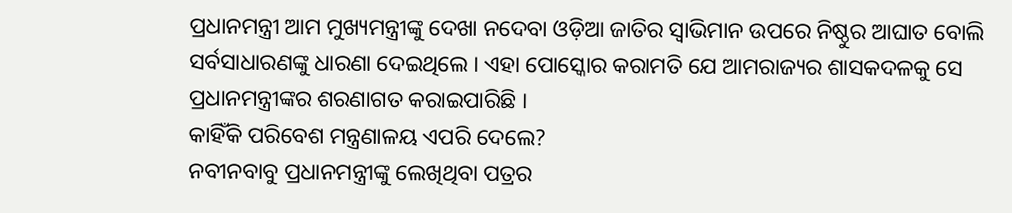ପ୍ରଧାନମନ୍ତ୍ରୀ ଆମ ମୁଖ୍ୟମନ୍ତ୍ରୀଙ୍କୁ ଦେଖା ନଦେବା ଓଡ଼ିଆ ଜାତିର ସ୍ୱାଭିମାନ ଉପରେ ନିଷ୍ଠୁର ଆଘାତ ବୋଲି ସର୍ବସାଧାରଣଙ୍କୁ ଧାରଣା ଦେଇଥିଲେ । ଏହା ପୋସ୍କୋର କରାମତି ଯେ ଆମରାଜ୍ୟର ଶାସକଦଳକୁ ସେ ପ୍ରଧାନମନ୍ତ୍ରୀଙ୍କର ଶରଣାଗତ କରାଇପାରିଛି ।
କାହିଁକି ପରିବେଶ ମନ୍ତ୍ରଣାଳୟ ଏପରି ଦେଲେ?
ନବୀନବାବୁ ପ୍ରଧାନମନ୍ତ୍ରୀଙ୍କୁ ଲେଖିଥିବା ପତ୍ରର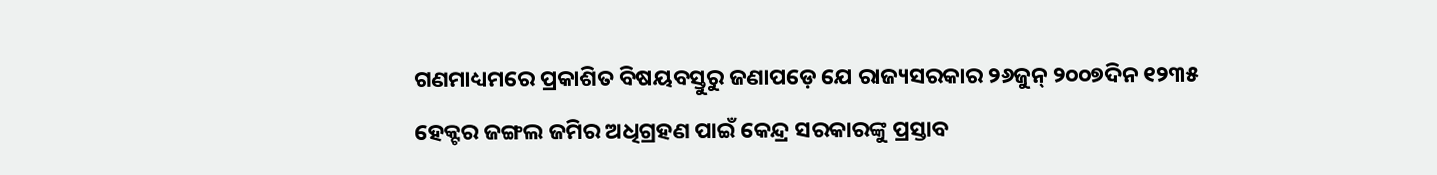ଗଣମାଧ୍ୟମରେ ପ୍ରକାଶିତ ବିଷୟବସ୍ତୁରୁ ଜଣାପଡ଼େ ଯେ ରାଜ୍ୟସରକାର ୨୬ଜୁନ୍ ୨୦୦୭ଦିନ ୧୨୩୫ ହେକ୍ଟର ଜଙ୍ଗଲ ଜମିର ଅଧିଗ୍ରହଣ ପାଇଁ କେନ୍ଦ୍ର ସରକାରଙ୍କୁ ପ୍ରସ୍ତାବ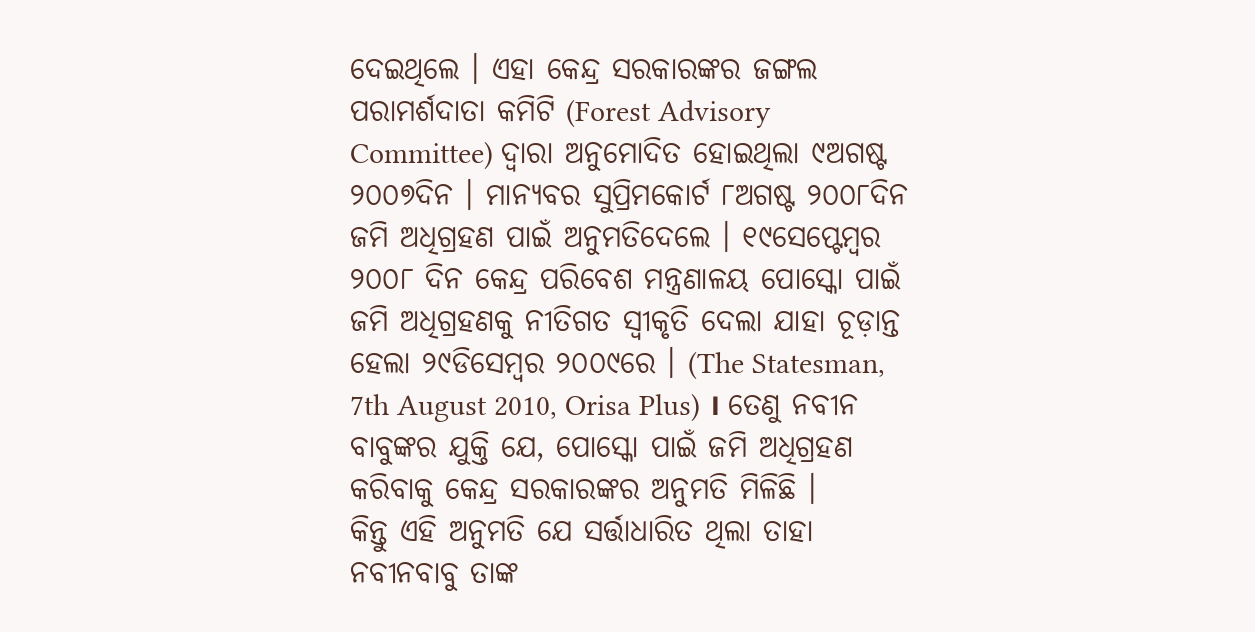ଦେଇଥିଲେ । ଏହା କେନ୍ଦ୍ର ସରକାରଙ୍କର ଜଙ୍ଗଲ ପରାମର୍ଶଦାତା କମିଟି (Forest Advisory Committee) ଦ୍ୱାରା ଅନୁମୋଦିତ ହୋଇଥିଲା ୯ଅଗଷ୍ଟ ୨୦୦୭ଦିନ । ମାନ୍ୟବର ସୁପ୍ରିମକୋର୍ଟ ୮ଅଗଷ୍ଟ ୨୦୦୮ଦିନ ଜମି ଅଧିଗ୍ରହଣ ପାଇଁ ଅନୁମତିଦେଲେ । ୧୯ସେପ୍ଟେମ୍ବର ୨୦୦୮ ଦିନ କେନ୍ଦ୍ର ପରିବେଶ ମନ୍ତ୍ରଣାଳୟ ପୋସ୍କୋ ପାଇଁ ଜମି ଅଧିଗ୍ରହଣକୁ ନୀତିଗତ ସ୍ୱୀକୃତି ଦେଲା ଯାହା ଚୂଡ଼ାନ୍ତ ହେଲା ୨୯ଡିସେମ୍ବର ୨୦୦୯ରେ । (The Statesman, 7th August 2010, Orisa Plus) । ତେଣୁ ନବୀନ ବାବୁଙ୍କର ଯୁକ୍ତି ଯେ, ପୋସ୍କୋ ପାଇଁ ଜମି ଅଧିଗ୍ରହଣ କରିବାକୁ କେନ୍ଦ୍ର ସରକାରଙ୍କର ଅନୁମତି ମିଳିଛି ।
କିନ୍ତୁ ଏହି ଅନୁମତି ଯେ ସର୍ତ୍ତାଧାରିତ ଥିଲା ତାହା ନବୀନବାବୁ ତାଙ୍କ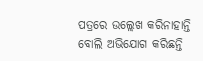ପତ୍ରରେ ଉଲ୍ଲେଖ କରିନାହାନ୍ତି ବୋଲି ଅଭିଯୋଗ କରିଛନ୍ତି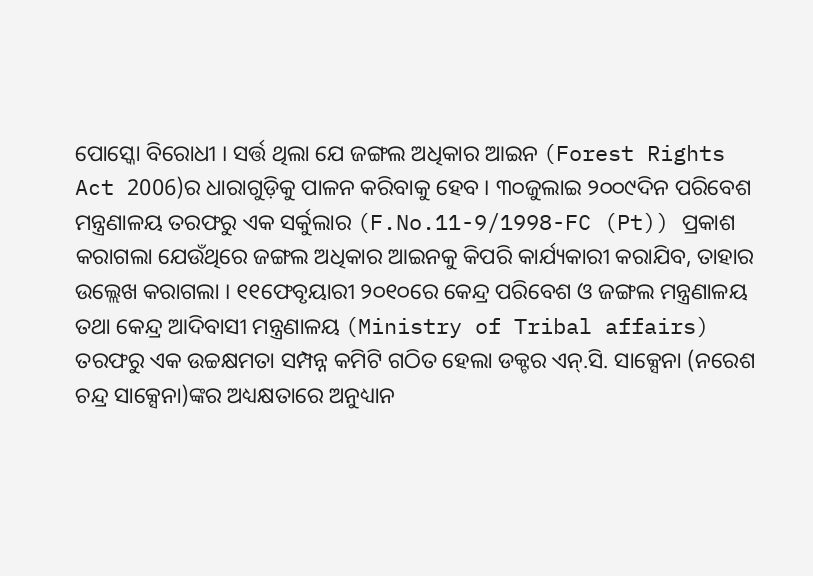ପୋସ୍କୋ ବିରୋଧୀ । ସର୍ତ୍ତ ଥିଲା ଯେ ଜଙ୍ଗଲ ଅଧିକାର ଆଇନ (Forest Rights Act 2006)ର ଧାରାଗୁଡ଼ିକୁ ପାଳନ କରିବାକୁ ହେବ । ୩୦ଜୁଲାଇ ୨୦୦୯ଦିନ ପରିବେଶ ମନ୍ତ୍ରଣାଳୟ ତରଫରୁ ଏକ ସର୍କୁଲାର (F.No.11-9/1998-FC (Pt)) ପ୍ରକାଶ କରାଗଲା ଯେଉଁଥିରେ ଜଙ୍ଗଲ ଅଧିକାର ଆଇନକୁ କିପରି କାର୍ଯ୍ୟକାରୀ କରାଯିବ, ତାହାର ଉଲ୍ଲେଖ କରାଗଲା । ୧୧ଫେବୃୟାରୀ ୨୦୧୦ରେ କେନ୍ଦ୍ର ପରିବେଶ ଓ ଜଙ୍ଗଲ ମନ୍ତ୍ରଣାଳୟ ତଥା କେନ୍ଦ୍ର ଆଦିବାସୀ ମନ୍ତ୍ରଣାଳୟ (Ministry of Tribal affairs) ତରଫରୁ ଏକ ଉଚ୍ଚକ୍ଷମତା ସମ୍ପନ୍ନ କମିଟି ଗଠିତ ହେଲା ଡକ୍ଟର ଏନ୍.ସି. ସାକ୍ସେନା (ନରେଶ ଚନ୍ଦ୍ର ସାକ୍ସେନା)ଙ୍କର ଅଧ୍ୟକ୍ଷତାରେ ଅନୁଧ୍ୟାନ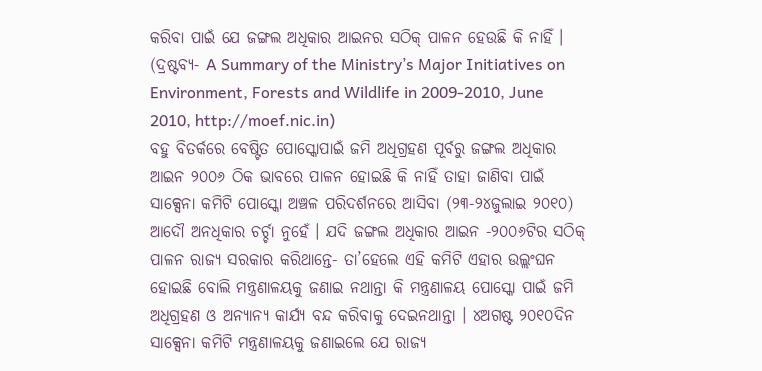କରିବା ପାଇଁ ଯେ ଜଙ୍ଗଲ ଅଧିକାର ଆଇନର ସଠିକ୍ ପାଳନ ହେଉଛି କି ନାହିଁ । (ଦ୍ରଷ୍ଟବ୍ୟ- A Summary of the Ministry’s Major Initiatives on Environment, Forests and Wildlife in 2009-2010, June 2010, http://moef.nic.in)
ବହୁ ବିତର୍କରେ ବେଷ୍ଟିତ ପୋସ୍କୋପାଇଁ ଜମି ଅଧିଗ୍ରହଣ ପୂର୍ବରୁ ଜଙ୍ଗଲ ଅଧିକାର ଆଇନ ୨୦୦୬ ଠିକ ଭାବରେ ପାଳନ ହୋଇଛି କି ନାହିଁ ତାହା ଜାଣିବା ପାଇଁ ସାକ୍ସେନା କମିଟି ପୋସ୍କୋ ଅଞ୍ଚଳ ପରିଦର୍ଶନରେ ଆସିବା (୨୩-୨୪ଜୁଲାଇ ୨୦୧୦) ଆଦୌ ଅନଧିକାର ଚର୍ଚ୍ଚା ନୁହେଁ । ଯଦି ଜଙ୍ଗଲ ଅଧିକାର ଆଇନ -୨୦୦୬ଟିର ସଠିକ୍ ପାଳନ ରାଜ୍ୟ ସରକାର କରିଥାନ୍ତେ- ତା’ହେଲେ ଏହି କମିଟି ଏହାର ଉଲ୍ଲଂଘନ ହୋଇଛି ବୋଲି ମନ୍ତ୍ରଣାଳୟକୁ ଜଣାଇ ନଥାନ୍ତା କି ମନ୍ତ୍ରଣାଳୟ ପୋସ୍କୋ ପାଇଁ ଜମି ଅଧିଗ୍ରହଣ ଓ ଅନ୍ୟାନ୍ୟ କାର୍ଯ୍ୟ ବନ୍ଦ କରିବାକୁ ଦେଇନଥାନ୍ତା । ୪ଅଗଷ୍ଟ ୨୦୧୦ଦିନ ସାକ୍ସେନା କମିଟି ମନ୍ତ୍ରଣାଳୟକୁ ଜଣାଇଲେ ଯେ ରାଜ୍ୟ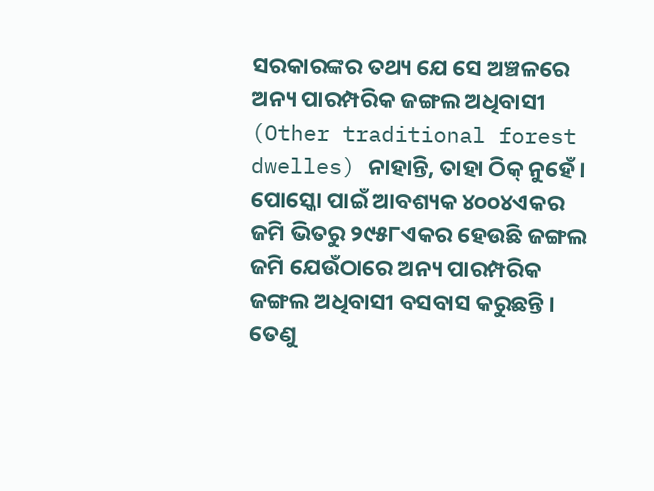ସରକାରଙ୍କର ତଥ୍ୟ ଯେ ସେ ଅଞ୍ଚଳରେ ଅନ୍ୟ ପାରମ୍ପରିକ ଜଙ୍ଗଲ ଅଧିବାସୀ (Other traditional forest dwelles) ନାହାନ୍ତି, ତାହା ଠିକ୍ ନୁହେଁ । ପୋସ୍କୋ ପାଇଁ ଆବଶ୍ୟକ ୪୦୦୪ଏକର ଜମି ଭିତରୁ ୨୯୫୮ଏକର ହେଉଛି ଜଙ୍ଗଲ ଜମି ଯେଉଁଠାରେ ଅନ୍ୟ ପାରମ୍ପରିକ ଜଙ୍ଗଲ ଅଧିବାସୀ ବସବାସ କରୁଛନ୍ତି । ତେଣୁ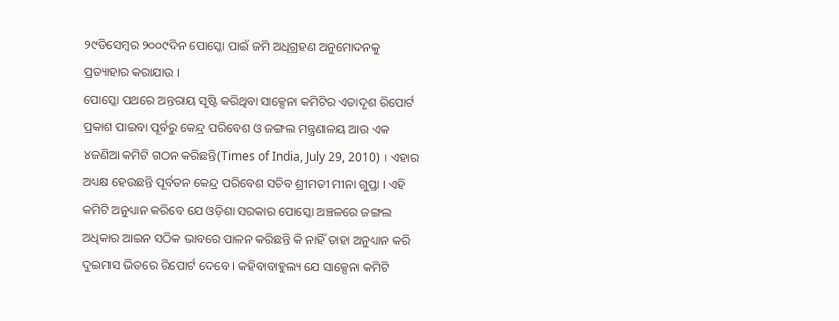୨୯ଡିସେମ୍ବର ୨୦୦୯ଦିନ ପୋସ୍କୋ ପାଇଁ ଜମି ଅଧିଗ୍ରହଣ ଅନୁମୋଦନକୁ ପ୍ରତ୍ୟାହାର କରାଯାଉ ।
ପୋସ୍କୋ ପଥରେ ଅନ୍ତରାୟ ସୃଷ୍ଟି କରିଥିବା ସାକ୍ସେନା କମିଟିର ଏତାଦୃଶ ରିପୋର୍ଟ ପ୍ରକାଶ ପାଇବା ପୂର୍ବରୁ କେନ୍ଦ୍ର ପରିବେଶ ଓ ଜଙ୍ଗଲ ମନ୍ତ୍ରଣାଳୟ ଆଉ ଏକ ୪ଜଣିଆ କମିଟି ଗଠନ କରିଛନ୍ତି(Times of India, July 29, 2010) । ଏହାର ଅଧ୍ୟକ୍ଷ ହେଉଛନ୍ତି ପୂର୍ବତନ କେନ୍ଦ୍ର ପରିବେଶ ସଚିବ ଶ୍ରୀମତୀ ମୀନା ଗୁପ୍ତା । ଏହି କମିଟି ଅନୁଧ୍ୟାନ କରିବେ ଯେ ଓଡ଼ିଶା ସରକାର ପୋସ୍କୋ ଅଞ୍ଚଳରେ ଜଙ୍ଗଲ ଅଧିକାର ଆଇନ ସଠିକ ଭାବରେ ପାଳନ କରିଛନ୍ତି କି ନାହିଁ ତାହା ଅନୁଧ୍ୟାନ କରି ଦୁଇମାସ ଭିତରେ ରିପୋର୍ଟ ଦେବେ । କହିବାବାହୁଲ୍ୟ ଯେ ସାକ୍ସେନା କମିଟି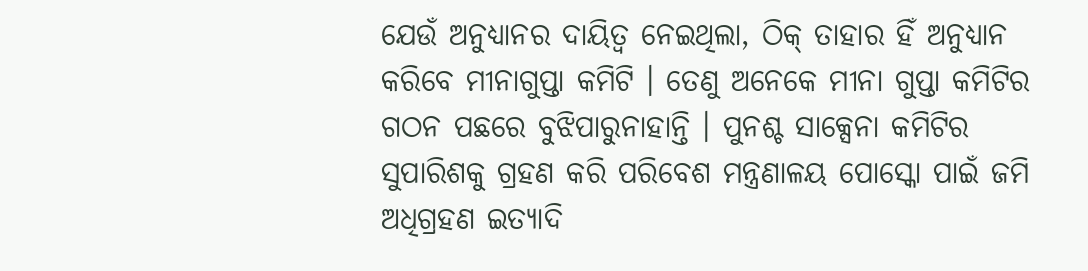ଯେଉଁ ଅନୁଧ୍ୟାନର ଦାୟିତ୍ୱ ନେଇଥିଲା, ଠିକ୍ ତାହାର ହିଁ ଅନୁଧ୍ୟାନ କରିବେ ମୀନାଗୁପ୍ତା କମିଟି । ତେଣୁ ଅନେକେ ମୀନା ଗୁପ୍ତା କମିଟିର ଗଠନ ପଛରେ ବୁଝିପାରୁନାହାନ୍ତି । ପୁନଶ୍ଚ ସାକ୍ସେନା କମିଟିର ସୁପାରିଶକୁ ଗ୍ରହଣ କରି ପରିବେଶ ମନ୍ତ୍ରଣାଳୟ ପୋସ୍କୋ ପାଇଁ ଜମି ଅଧିଗ୍ରହଣ ଇତ୍ୟାଦି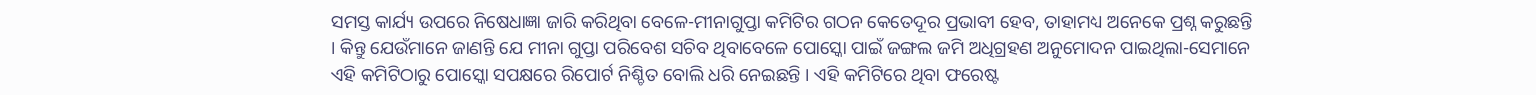ସମସ୍ତ କାର୍ଯ୍ୟ ଉପରେ ନିଷେଧାଜ୍ଞା ଜାରି କରିଥିବା ବେଳେ-ମୀନାଗୁପ୍ତା କମିଟିର ଗଠନ କେତେଦୂର ପ୍ରଭାବୀ ହେବ, ତାହାମଧ୍ୟ ଅନେକେ ପ୍ରଶ୍ନ କରୁଛନ୍ତି । କିନ୍ତୁ ଯେଉଁମାନେ ଜାଣନ୍ତି ଯେ ମୀନା ଗୁପ୍ତା ପରିବେଶ ସଚିବ ଥିବାବେଳେ ପୋସ୍କୋ ପାଇଁ ଜଙ୍ଗଲ ଜମି ଅଧିଗ୍ରହଣ ଅନୁମୋଦନ ପାଇଥିଲା-ସେମାନେ ଏହି କମିଟିଠାରୁ ପୋସ୍କୋ ସପକ୍ଷରେ ରିପୋର୍ଟ ନିଶ୍ଚିତ ବୋଲି ଧରି ନେଇଛନ୍ତି । ଏହି କମିଟିରେ ଥିବା ଫରେଷ୍ଟ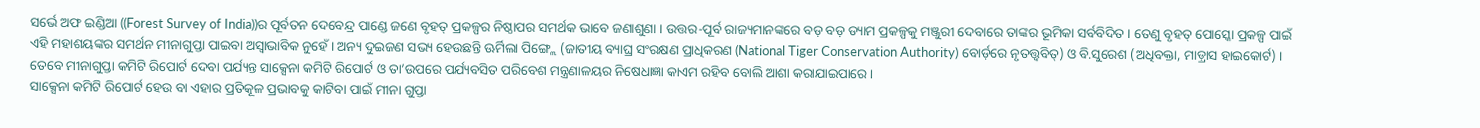ସର୍ଭେ ଅଫ ଇଣ୍ଡିଆ ((Forest Survey of India))ର ପୂର୍ବତନ ଦେବେନ୍ଦ୍ର ପାଣ୍ଡେ ଜଣେ ବୃହତ୍ ପ୍ରକଳ୍ପର ନିଷ୍ଠାପର ସମର୍ଥକ ଭାବେ ଜଣାଶୁଣା । ଉତ୍ତର-ପୂର୍ବ ରାଜ୍ୟମାନଙ୍କରେ ବଡ଼ ବଡ଼ ଡ୍ୟାମ ପ୍ରକଳ୍ପକୁ ମଞ୍ଜୁରୀ ଦେବାରେ ତାଙ୍କର ଭୂମିକା ସର୍ବବିଦିତ । ତେଣୁ ବୃହତ୍ ପୋସ୍କୋ ପ୍ରକଳ୍ପ ପାଇଁ ଏହି ମହାଶୟଙ୍କର ସମର୍ଥନ ମୀନାଗୁପ୍ତା ପାଇବା ଅସ୍ୱାଭାବିକ ନୁହେଁ । ଅନ୍ୟ ଦୁଇଜଣ ସଭ୍ୟ ହେଉଛନ୍ତି ଊର୍ମିଲା ପିଙ୍ଗ୍ଲେ (ଜାତୀୟ ବ୍ୟାଘ୍ର ସଂରକ୍ଷଣ ପ୍ରାଧିକରଣ (National Tiger Conservation Authority) ବୋର୍ଡ଼ରେ ନୃତତ୍ତ୍ୱବିତ୍) ଓ ବି.ସୁରେଶ (ଅଧିବକ୍ତା, ମାଡ଼୍ରାସ ହାଇକୋର୍ଟ) । ତେବେ ମୀନାଗୁପ୍ତା କମିଟି ରିପୋର୍ଟ ଦେବା ପର୍ଯ୍ୟନ୍ତ ସାକ୍ସେନା କମିଟି ରିପୋର୍ଟ ଓ ତା’ଉପରେ ପର୍ଯ୍ୟବସିତ ପରିବେଶ ମନ୍ତ୍ରଣାଳୟର ନିଷେଧାଜ୍ଞା କାଏମ ରହିବ ବୋଲି ଆଶା କରାଯାଇପାରେ ।
ସାକ୍ସେନା କମିଟି ରିପୋର୍ଟ ହେଉ ବା ଏହାର ପ୍ରତିକୂଳ ପ୍ରଭାବକୁ କାଟିବା ପାଇଁ ମୀନା ଗୁପ୍ତା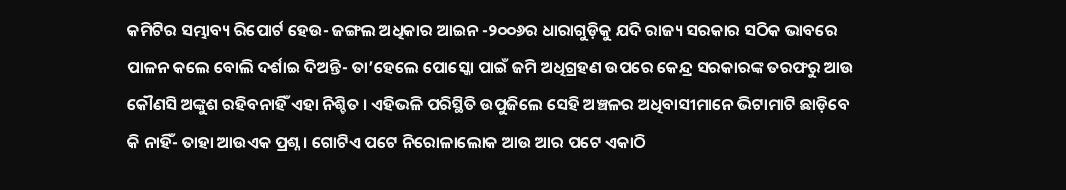କମିଟିର ସମ୍ଭାବ୍ୟ ରିପୋର୍ଟ ହେଉ- ଜଙ୍ଗଲ ଅଧିକାର ଆଇନ -୨୦୦୬ର ଧାରାଗୁଡ଼ିକୁ ଯଦି ରାଜ୍ୟ ସରକାର ସଠିକ ଭାବରେ ପାଳନ କଲେ ବୋଲି ଦର୍ଶାଇ ଦିଅନ୍ତି- ତା’ହେଲେ ପୋସ୍କୋ ପାଇଁ ଜମି ଅଧିଗ୍ରହଣ ଉପରେ କେନ୍ଦ୍ର ସରକାରଙ୍କ ତରଫରୁ ଆଉ କୌଣସି ଅଙ୍କୁଶ ରହିବନାହିଁ ଏହା ନିଶ୍ଚିତ । ଏହିଭଳି ପରିସ୍ଥିତି ଉପୁଜିଲେ ସେହି ଅଞ୍ଚଳର ଅଧିବାସୀମାନେ ଭିଟାମାଟି ଛାଡ଼ିବେ କି ନାହିଁ- ତାହା ଆଉଏକ ପ୍ରଶ୍ନ । ଗୋଟିଏ ପଟେ ନିରୋଳାଲୋକ ଆଉ ଆର ପଟେ ଏକାଠି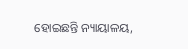ହୋଇଛନ୍ତି ନ୍ୟାୟାଳୟ,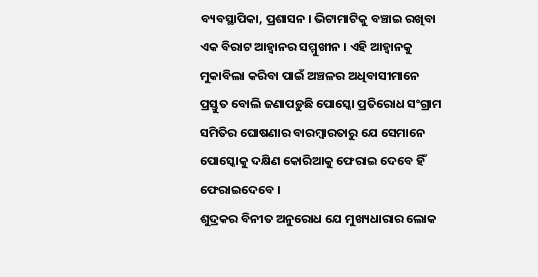ବ୍ୟବସ୍ଥାପିକା, ପ୍ରଶାସନ । ଭିଟାମାଟିକୁ ବଞ୍ଚାଇ ରଖିବା ଏକ ବିରାଟ ଆହ୍ୱାନର ସମ୍ମୁଖୀନ । ଏହି ଆହ୍ୱାନକୁ ମୁକାବିଲା କରିବା ପାଇଁ ଅଞ୍ଚଳର ଅଧିବାସୀମାନେ ପ୍ରସ୍ତୁତ ବୋଲି ଜଣାପଡ଼ୁଛି ପୋସ୍କୋ ପ୍ରତିରୋଧ ସଂଗ୍ରାମ ସମିତିର ଘୋଷଣାର ବାରମ୍ବାରତାରୁ ଯେ ସେମାନେ ପୋସ୍କୋକୁ ଦକ୍ଷିଣ କୋରିଆକୁ ଫେରାଇ ଦେବେ ହିଁ ଫେରାଇଦେବେ ।
ଶୁଦ୍ରକର ବିନୀତ ଅନୁରୋଧ ଯେ ମୁଖ୍ୟଧାରାର ଲୋକ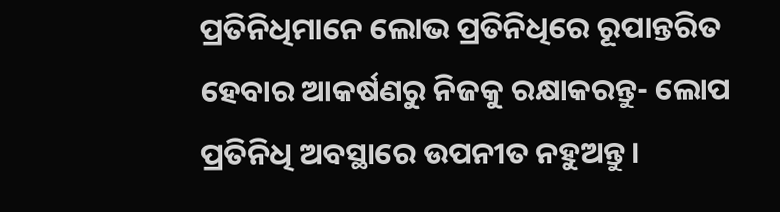ପ୍ରତିନିଧିମାନେ ଲୋଭ ପ୍ରତିନିଧିରେ ରୂପାନ୍ତରିତ ହେବାର ଆକର୍ଷଣରୁ ନିଜକୁ ରକ୍ଷାକରନ୍ତୁ- ଲୋପ ପ୍ରତିନିଧି ଅବସ୍ଥାରେ ଉପନୀତ ନହୁଅନ୍ତୁ ।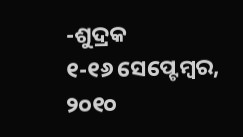-ଶୁଦ୍ରକ
୧-୧୬ ସେପ୍ଟେମ୍ବର, ୨୦୧୦